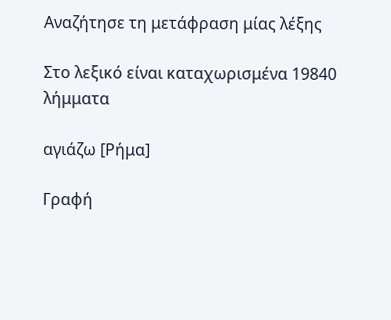Αναζήτησε τη μετάφραση μίας λέξης

Στο λεξικό είναι καταχωρισμένα 19840 λήμματα

αγιάζω [Ρήμα]

Γραφή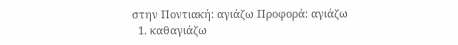στην Ποντιακή: αγιάζω Προφορά: αγιάζω
  1. καθαγιάζω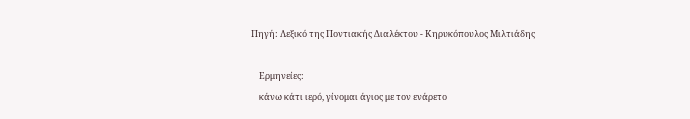Πηγή: Λεξικό της Ποντιακής Διαλέκτου - Κηρυκόπουλος Μιλτιάδης

    Ερμηνείες:
    κάνω κάτι ιερό, γίνομαι άγιος με τον ενάρετο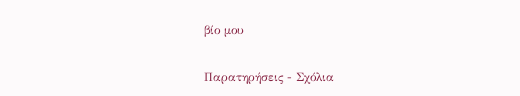βίο μου

Παρατηρήσεις - Σχόλια